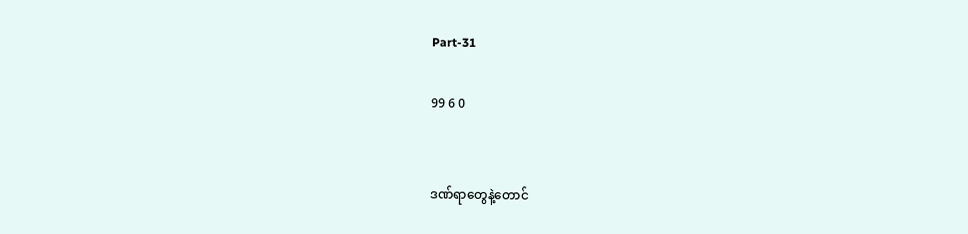Part-31

99 6 0


ဒဏ်ရာတွေနဲ့တောင်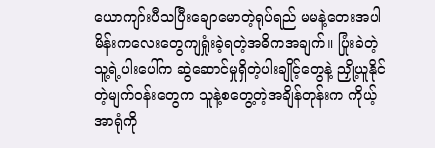ယောကျာ်းပီသပြီးချောမောတဲ့ရုပ်ရည် မမနဲ့တေးအပါ မိန်းကလေးတွေကျရှုံးခဲ့ရတဲ့အဓိကအချက်။ ပြုံးခဲတဲ့သူ့ရဲ့ပါးပေါ်က ဆွဲဆောင်မှုရှိတဲ့ပါးချိုင့်တွေနဲ့ ညှို့ယူနိုင်တဲ့မျက်ဝန်းတွေက သူနဲ့စတွေ့တဲ့အချိန်တုန်းက ကိုယ့်အာရုံကို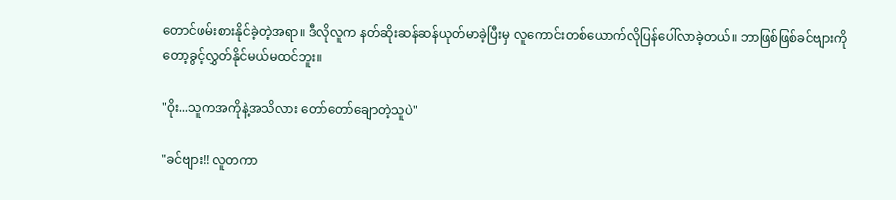တောင်ဖမ်းစားနိုင်ခဲ့တဲ့အရာ။ ဒီလိုလူက နတ်ဆိုးဆန်ဆန်ယုတ်မာခဲ့ပြီးမှ လူကောင်းတစ်ယောက်လိုပြန်ပေါ်လာခဲ့တယ်။ ဘာဖြစ်ဖြစ်ခင်ဗျားကိုတော့ခွင့်လွှတ်နိုင်မယ်မထင်ဘူး။

"ဝိုး...သူကအကိုနဲ့အသိလား တော်တော်ချောတဲ့သူပဲ"

"ခင်ဗျား!! လူတကာ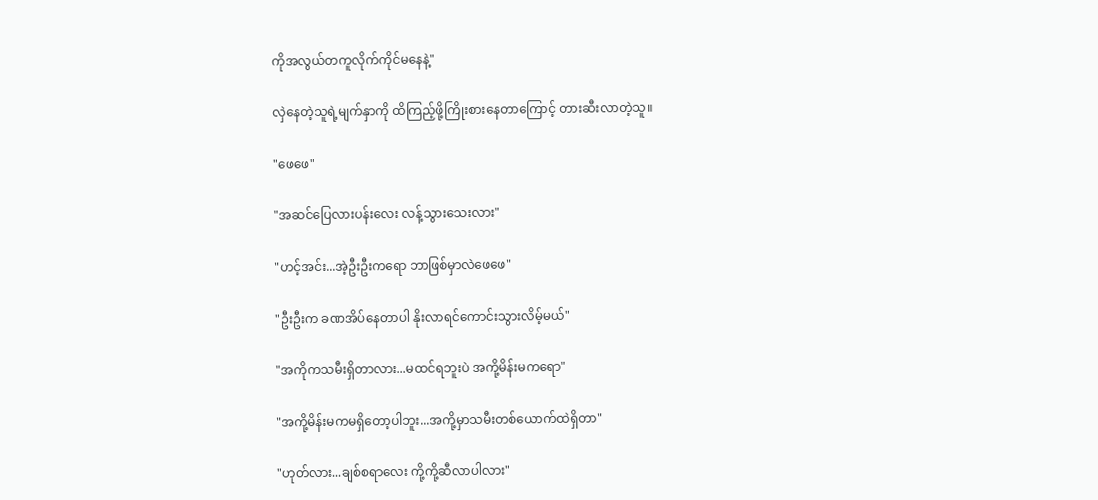ကိုအလွယ်တကူလိုက်ကိုင်မနေနဲ့"

လှဲနေတဲ့သူရဲ့မျက်နှာကို ထိကြည့်ဖို့ကြိုးစားနေတာကြောင့် တားဆီးလာတဲ့သူ။

"ဖေဖေ"

"အဆင်ပြေလားပန်းလေး လန့်သွားသေးလား"

"ဟင့်အင်း...အဲ့ဦးဦးကရော ဘာဖြစ်မှာလဲဖေဖေ"

"ဦးဦးက ခဏအိပ်နေတာပါ နိုးလာရင်ကောင်းသွားလိမ့်မယ်"

"အကိုကသမီးရှိတာလား...မထင်ရဘူးပဲ အကို့မိန်းမကရော"

"အကို့မိန်းမကမရှိတော့ပါဘူး...အကို့မှာသမီးတစ်ယောက်ထဲရှိတာ"

"ဟုတ်လား...ချစ်စရာလေး ကို့ကို့ဆီလာပါလား"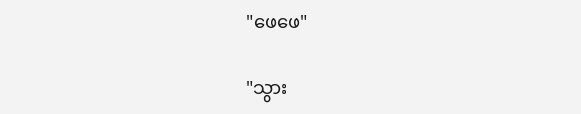"ဖေဖေ"

"သွား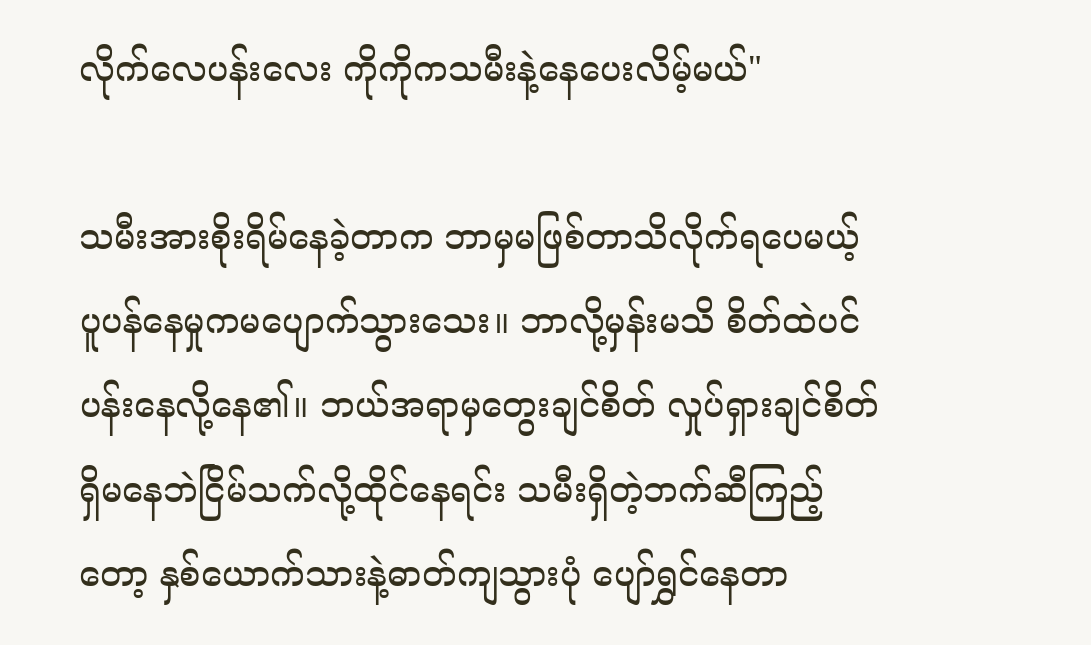လိုက်လေပန်းလေး ကိုကိုကသမီးနဲ့နေပေးလိမ့်မယ်"

သမီးအားစိုးရိမ်နေခဲ့တာက ဘာမှမဖြစ်တာသိလိုက်ရပေမယ့် ပူပန်နေမှုကမပျောက်သွားသေး။ ဘာလို့မှန်းမသိ စိတ်ထဲပင်ပန်းနေလို့နေ၏။ ဘယ်အရာမှတွေးချင်စိတ် လှုပ်ရှားချင်စိတ်ရှိမနေဘဲငြိမ်သက်လို့ထိုင်နေရင်း သမီးရှိတဲ့ဘက်ဆီကြည့်တော့ နှစ်ယောက်သားနဲ့ဓာတ်ကျသွားပုံ ပျော်ရွှင်နေတာ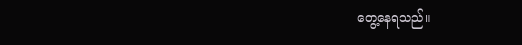တွေ့နေရသည်။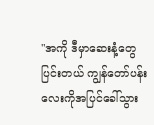"အကို ဒီမှာဆေးနံ့တွေပြင်းတယ် ကျွန်တော်ပန်းလေးကိုအပြင်ခေါ်သွား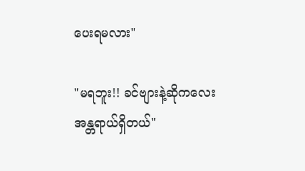ပေးရမလား"

"မရဘူး!! ခင်ဗျားနဲ့ဆိုကလေးအန္တရာယ်ရှိတယ်"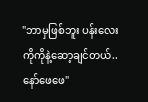"ဘာမှဖြစ်ဘူး ပန်းလေးကိုကိုနဲ့ဆော့ချင်တယ်..နော်ဖေဖေ"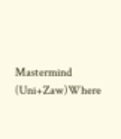Mastermind (Uni+Zaw)Where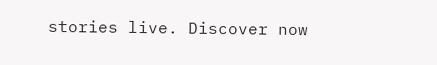stories live. Discover now